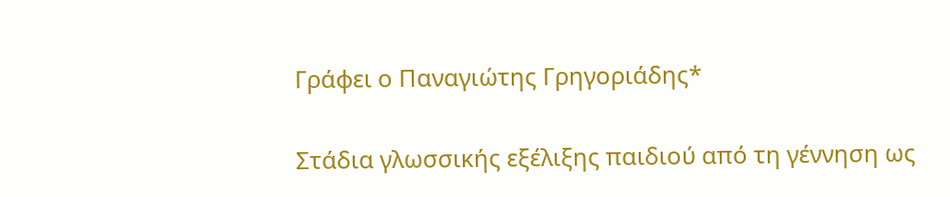Γράφει ο Παναγιώτης Γρηγοριάδης*

Στάδια γλωσσικής εξέλιξης παιδιού από τη γέννηση ως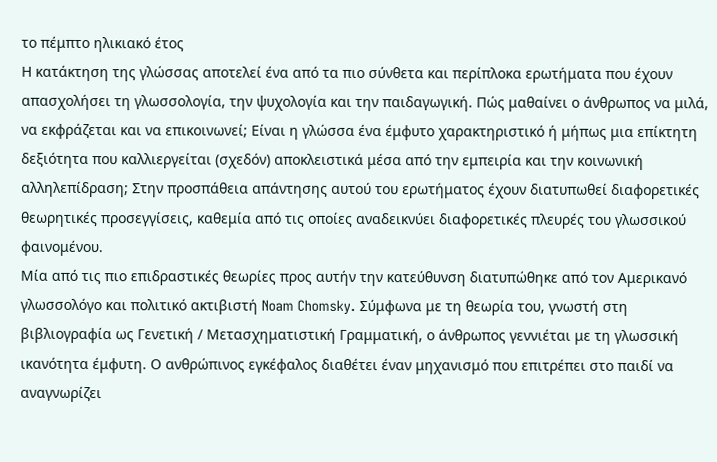το πέμπτο ηλικιακό έτος
Η κατάκτηση της γλώσσας αποτελεί ένα από τα πιο σύνθετα και περίπλοκα ερωτήματα που έχουν απασχολήσει τη γλωσσολογία, την ψυχολογία και την παιδαγωγική. Πώς μαθαίνει ο άνθρωπος να μιλά, να εκφράζεται και να επικοινωνεί; Είναι η γλώσσα ένα έμφυτο χαρακτηριστικό ή μήπως μια επίκτητη δεξιότητα που καλλιεργείται (σχεδόν) αποκλειστικά μέσα από την εμπειρία και την κοινωνική αλληλεπίδραση; Στην προσπάθεια απάντησης αυτού του ερωτήματος έχουν διατυπωθεί διαφορετικές θεωρητικές προσεγγίσεις, καθεμία από τις οποίες αναδεικνύει διαφορετικές πλευρές του γλωσσικού φαινομένου.
Μία από τις πιο επιδραστικές θεωρίες προς αυτήν την κατεύθυνση διατυπώθηκε από τον Αμερικανό γλωσσολόγο και πολιτικό ακτιβιστή Noam Chomsky. Σύμφωνα με τη θεωρία του, γνωστή στη βιβλιογραφία ως Γενετική / Μετασχηματιστική Γραμματική, ο άνθρωπος γεννιέται με τη γλωσσική ικανότητα έμφυτη. Ο ανθρώπινος εγκέφαλος διαθέτει έναν μηχανισμό που επιτρέπει στο παιδί να αναγνωρίζει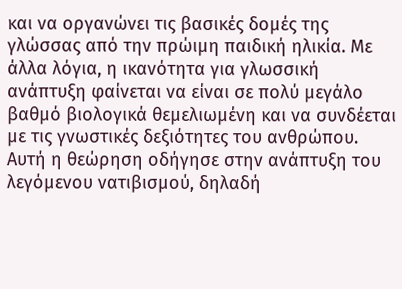και να οργανώνει τις βασικές δομές της γλώσσας από την πρώιμη παιδική ηλικία. Με άλλα λόγια, η ικανότητα για γλωσσική ανάπτυξη φαίνεται να είναι σε πολύ μεγάλο βαθμό βιολογικά θεμελιωμένη και να συνδέεται με τις γνωστικές δεξιότητες του ανθρώπου. Αυτή η θεώρηση οδήγησε στην ανάπτυξη του λεγόμενου νατιβισμού, δηλαδή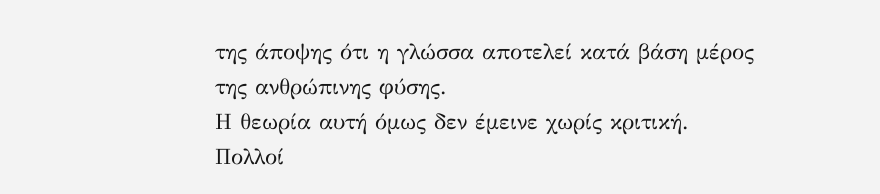της άποψης ότι η γλώσσα αποτελεί κατά βάση μέρος της ανθρώπινης φύσης.
Η θεωρία αυτή όμως δεν έμεινε χωρίς κριτική. Πολλοί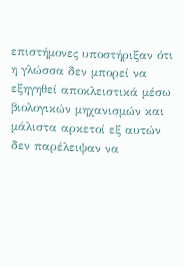επιστήμονες υποστήριξαν ότι η γλώσσα δεν μπορεί να εξηγηθεί αποκλειστικά μέσω βιολογικών μηχανισμών και μάλιστα αρκετοί εξ αυτών δεν παρέλειψαν να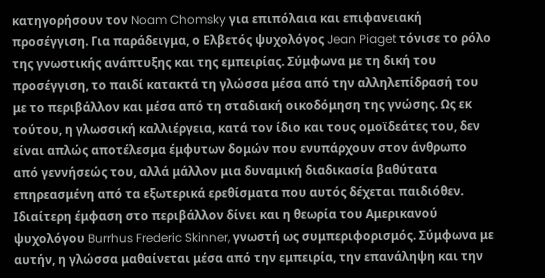κατηγορήσουν τον Noam Chomsky για επιπόλαια και επιφανειακή προσέγγιση. Για παράδειγμα, ο Ελβετός ψυχολόγος Jean Piaget τόνισε το ρόλο της γνωστικής ανάπτυξης και της εμπειρίας. Σύμφωνα με τη δική του προσέγγιση, το παιδί κατακτά τη γλώσσα μέσα από την αλληλεπίδρασή του με το περιβάλλον και μέσα από τη σταδιακή οικοδόμηση της γνώσης. Ως εκ τούτου, η γλωσσική καλλιέργεια, κατά τον ίδιο και τους ομοϊδεάτες του, δεν είναι απλώς αποτέλεσμα έμφυτων δομών που ενυπάρχουν στον άνθρωπο από γεννήσεώς του, αλλά μάλλον μια δυναμική διαδικασία βαθύτατα επηρεασμένη από τα εξωτερικά ερεθίσματα που αυτός δέχεται παιδιόθεν.
Ιδιαίτερη έμφαση στο περιβάλλον δίνει και η θεωρία του Αμερικανού ψυχολόγου Burrhus Frederic Skinner, γνωστή ως συμπεριφορισμός. Σύμφωνα με αυτήν, η γλώσσα μαθαίνεται μέσα από την εμπειρία, την επανάληψη και την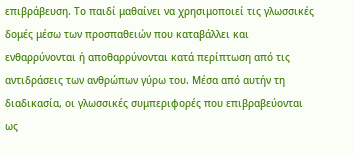επιβράβευση. Το παιδί μαθαίνει να χρησιμοποιεί τις γλωσσικές δομές μέσω των προσπαθειών που καταβάλλει και ενθαρρύνονται ή αποθαρρύνονται κατά περίπτωση από τις αντιδράσεις των ανθρώπων γύρω του. Μέσα από αυτήν τη διαδικασία, οι γλωσσικές συμπεριφορές που επιβραβεύονται ως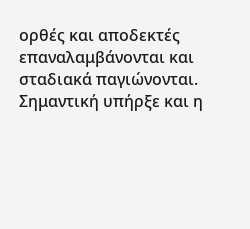ορθές και αποδεκτές επαναλαμβάνονται και σταδιακά παγιώνονται.
Σημαντική υπήρξε και η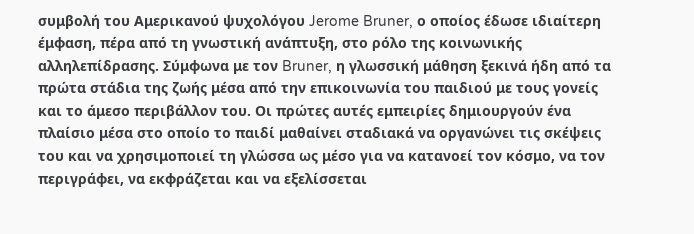συμβολή του Αμερικανού ψυχολόγου Jerome Bruner, ο οποίος έδωσε ιδιαίτερη έμφαση, πέρα από τη γνωστική ανάπτυξη, στο ρόλο της κοινωνικής αλληλεπίδρασης. Σύμφωνα με τον Bruner, η γλωσσική μάθηση ξεκινά ήδη από τα πρώτα στάδια της ζωής μέσα από την επικοινωνία του παιδιού με τους γονείς και το άμεσο περιβάλλον του. Οι πρώτες αυτές εμπειρίες δημιουργούν ένα πλαίσιο μέσα στο οποίο το παιδί μαθαίνει σταδιακά να οργανώνει τις σκέψεις του και να χρησιμοποιεί τη γλώσσα ως μέσο για να κατανοεί τον κόσμο, να τον περιγράφει, να εκφράζεται και να εξελίσσεται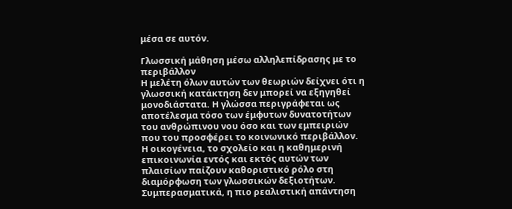μέσα σε αυτόν.

Γλωσσική μάθηση μέσω αλληλεπίδρασης με το περιβάλλον
Η μελέτη όλων αυτών των θεωριών δείχνει ότι η γλωσσική κατάκτηση δεν μπορεί να εξηγηθεί μονοδιάστατα. Η γλώσσα περιγράφεται ως αποτέλεσμα τόσο των έμφυτων δυνατοτήτων του ανθρώπινου νου όσο και των εμπειριών που του προσφέρει το κοινωνικό περιβάλλον. Η οικογένεια, το σχολείο και η καθημερινή επικοινωνία εντός και εκτός αυτών των πλαισίων παίζουν καθοριστικό ρόλο στη διαμόρφωση των γλωσσικών δεξιοτήτων.
Συμπερασματικά, η πιο ρεαλιστική απάντηση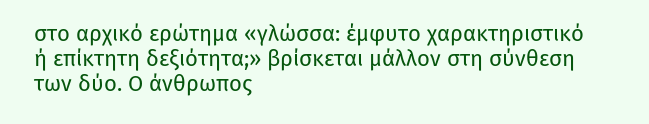στο αρχικό ερώτημα «γλώσσα: έμφυτο χαρακτηριστικό ή επίκτητη δεξιότητα;» βρίσκεται μάλλον στη σύνθεση των δύο. Ο άνθρωπος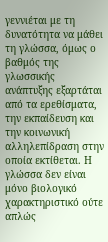γεννιέται με τη δυνατότητα να μάθει τη γλώσσα, όμως ο βαθμός της γλωσσικής ανάπτυξης εξαρτάται από τα ερεθίσματα, την εκπαίδευση και την κοινωνική αλληλεπίδραση στην οποία εκτίθεται. Η γλώσσα δεν είναι μόνο βιολογικό χαρακτηριστικό ούτε απλώς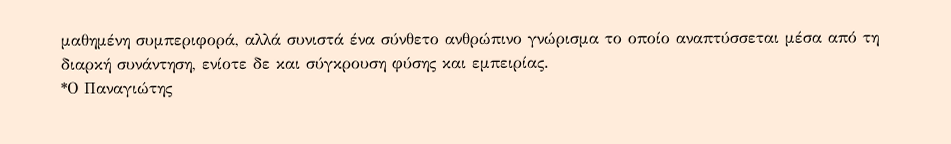μαθημένη συμπεριφορά, αλλά συνιστά ένα σύνθετο ανθρώπινο γνώρισμα το οποίο αναπτύσσεται μέσα από τη διαρκή συνάντηση, ενίοτε δε και σύγκρουση φύσης και εμπειρίας.
*Ο Παναγιώτης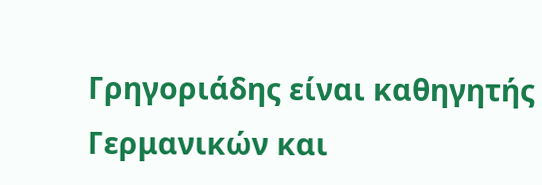Γρηγοριάδης είναι καθηγητής Γερμανικών και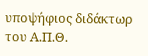υποψήφιος διδάκτωρ του Α.Π.Θ.